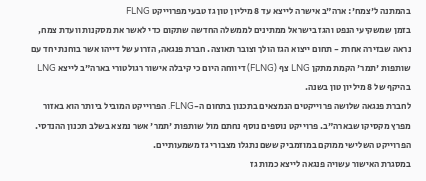בהמתנה ל'צמח': ארה"ב אישרה לייצא עד 8 מיליון טון גז טבעי מפרוייקט FLNG
בזמן שמשקיעי הנפט והגז בישראל ממתינים לממשלה החדשה שתקום כדי לאשר את מסקנות וועדת צמח, נראה שבזירה אחרת - תחום ייצוא הגז הולך וצובר תאוצה. חברת פנגאה, הזרוע של דייהו אשר בוחנת יחד עם שותפות 'תמר' הקמת מתקן LNG צף (FLNG) דיווחה היום כי קיבלה אישור רגולטורי בארה"ב לייצא LNG בהיקף של 8 מיליון טון בשנה.
לחברת פנגאה שלושה פרוייקטים הנמצאים בתכנון בתחום ה-FLNG. הפרוייקט המוביל ביותר הוא באזור מפרץ מקסיקו שבארה"ב. פרוייקט נוספים נוסף נחתם מול שותפות 'תמר' אשר נמצא בשלב תכנון ההנדסי. הפרוייקט השלישי ממוקם במוזמביק ששם נתגלו מצבורי גז משמעותיים.
במסגרת האישור עשויה פנגאה לייצא כמות גז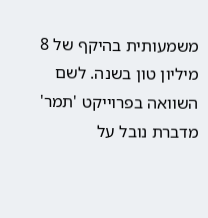משמעותית בהיקף של 8 מיליון טון בשנה. לשם השוואה בפרוייקט 'תמר' מדברת נובל על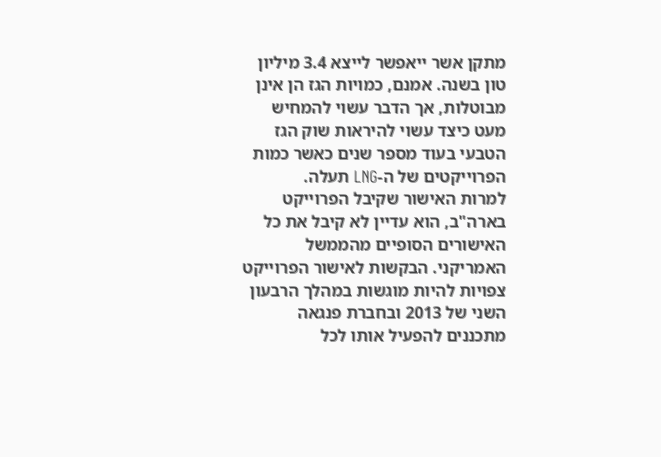מתקן אשר ייאפשר לייצא 3.4 מיליון טון בשנה. אמנם, כמויות הגז הן אינן מבוטלות, אך הדבר עשוי להמחיש מעט כיצד עשוי להיראות שוק הגז הטבעי בעוד מספר שנים כאשר כמות הפרוייקטים של ה-LNG תעלה.
למרות האישור שקיבל הפרוייקט בארה"ב, הוא עדיין לא קיבל את כל האישורים הסופיים מהממשל האמריקני. הבקשות לאישור הפרוייקט צפויות להיות מוגשות במהלך הרבעון השני של 2013 ובחברת פנגאה מתכננים להפעיל אותו לכל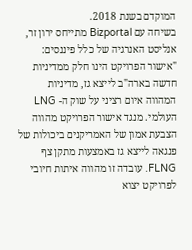המוקדם בשנת 2018.
בשיחה עם Bizportal מתייחס ירון זר, אנליסט האנרגיה של כלל פיננסים: "אישור הפרויקט הינו חלק ממדיניות חדשה בארה"ב לייצא גז, מדיניות המהווה איום רציני על שוק ה- LNG העולמי. מנגד אישור הפרויקט מהווה הצבעת אמון של האמריקנים ביכולות של פנגאה לייצא גז באמצעות מתקן צף FLNG. עובדה זו מהווה איתות חיובי לפרויקט יצוא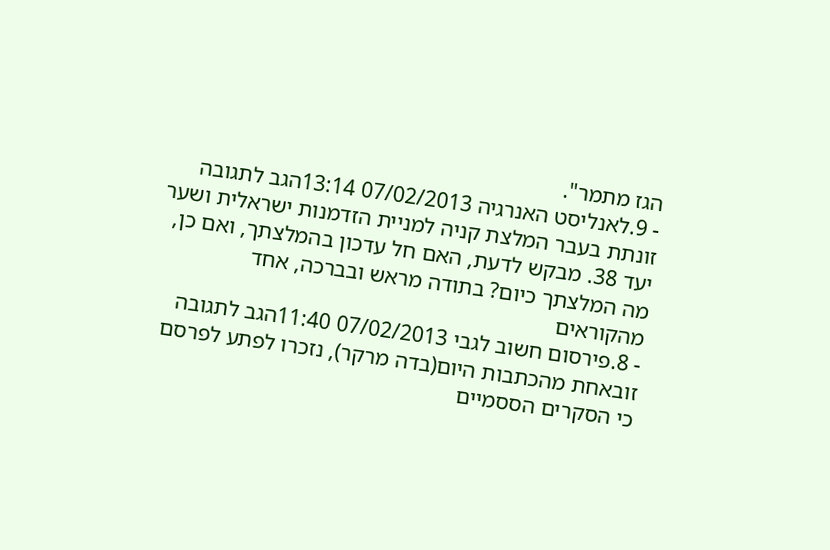הגז מתמר".
- 9.לאנליסט האנרגיה 07/02/2013 13:14הגב לתגובה זונתת בעבר המלצת קניה למניית הזדמנות ישראלית ושער יעד 38. מבקש לדעת, האם חל עדכון בהמלצתך, ואם כן, מה המלצתך כיום? בתודה מראש ובברכה, אחד מהקוראים
- 8.פירסום חשוב לגבי 07/02/2013 11:40הגב לתגובה זובאחת מהכתבות היום(בדה מרקר), נזכרו לפתע לפרסם כי הסקרים הססמיים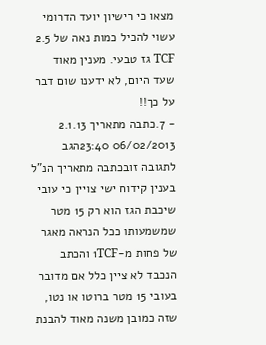מצאו כי רישיון יועד הדרומי עשוי להכיל כמות נאה של 2.5 TCF גז טבעי. מענין מאוד שעד היום, לא ידענו שום דבר על כך!!
- 7.כתבה מתאריך 2.1.13 06/02/2013 23:40הגב לתגובה זובכתבה מתאריך הנ"ל בענין קידוח ישי צויין כי עובי שיכבת הגז הוא רק 15 מטר שמשמעותו ככל הנראה מאגר של פחות מ-1TCF והכתב הנכבד לא ציין כלל אם מדובר בעובי 15 מטר ברוטו או נטו, שזה כמובן משנה מאוד להבנת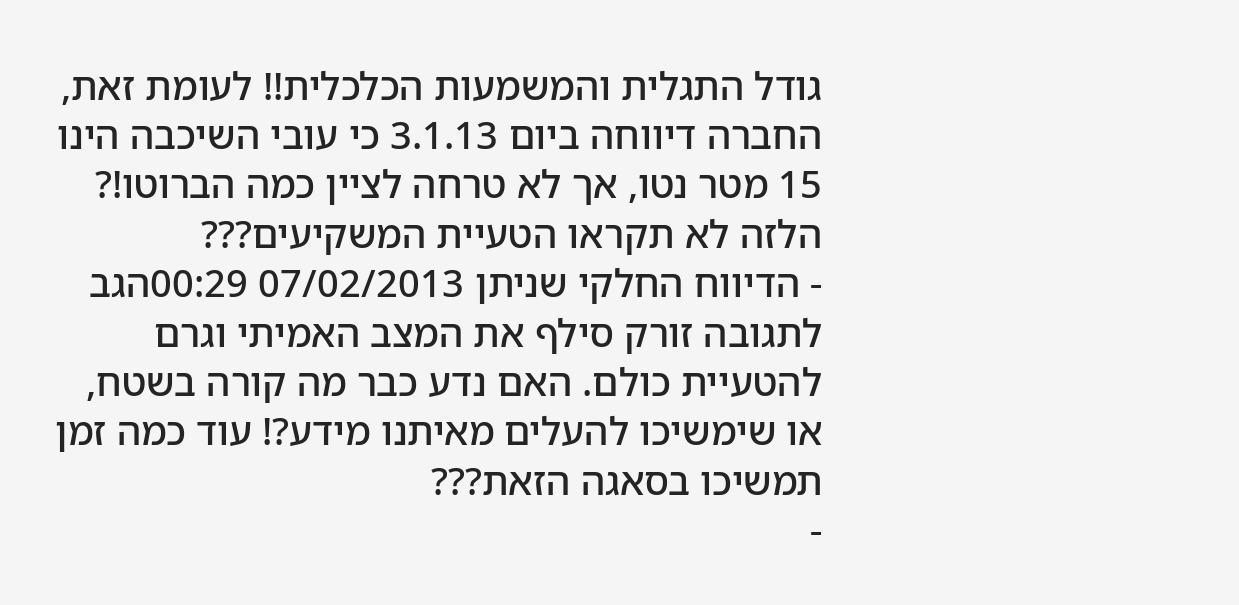גודל התגלית והמשמעות הכלכלית!! לעומת זאת, החברה דיווחה ביום 3.1.13 כי עובי השיכבה הינו 15 מטר נטו, אך לא טרחה לציין כמה הברוטו!? הלזה לא תקראו הטעיית המשקיעים???
- הדיווח החלקי שניתן 07/02/2013 00:29הגב לתגובה זורק סילף את המצב האמיתי וגרם להטעיית כולם. האם נדע כבר מה קורה בשטח, או שימשיכו להעלים מאיתנו מידע?! עוד כמה זמן תמשיכו בסאגה הזאת???
-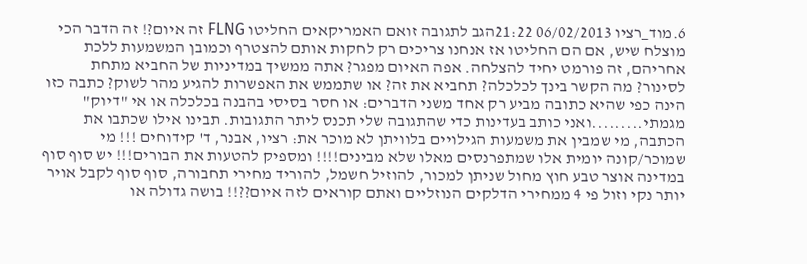6.מוד_רציו 06/02/2013 21:22הגב לתגובה זואם האמריקאים החליטו FLNG זה איום?! זה הדבר הכי מוצלח שיש, אם הם החליטו אז אנחנו צריכים רק לחקות אותם להצטרף וכמובן המשמעות ללכת אחריהם, זה פורמט יחיד להצלחה. אפה האיום מפגר? אתה ממשיך במדיניות של החביא מתחת לסינור? מה הקשר בינך לכלכלה? תחביא את זה? או שתממש את האפשרות להגיע מהר לשוק? כתבה כזו הינה כפי שהיא כתובה מביע רק אחד משני הדברים: או חסר בסיסי בהבנה בכלכלה או אי "דיוק" מגמתי.........ואני כותב בעדינות כדי שהתגובה שלי תכנס ליתר התגובות. תבינו אילו שכתבו את הכתבה, מי שמבין את משמעות הגילויים בלוויתן לא מוכר את: רציו, אבנר, ד' קידוחים !!! מי שמוכר/קונה יומית אלו שמתפרנסים מאלו שלא מבינים!!!! ומספיק להטעות את הבורים!!! יש סוף סוף במדינה אוצר טבע חוץ מחול שניתן למכור, להוזיל חשמל, להוריד מחירי תחבורה, סוף סוף לקבל אויר יותר נקי וזול פי 4 ממחירי הדלקים הנוזליים ואתם קוראים לזה איום??!! בושה גדולה או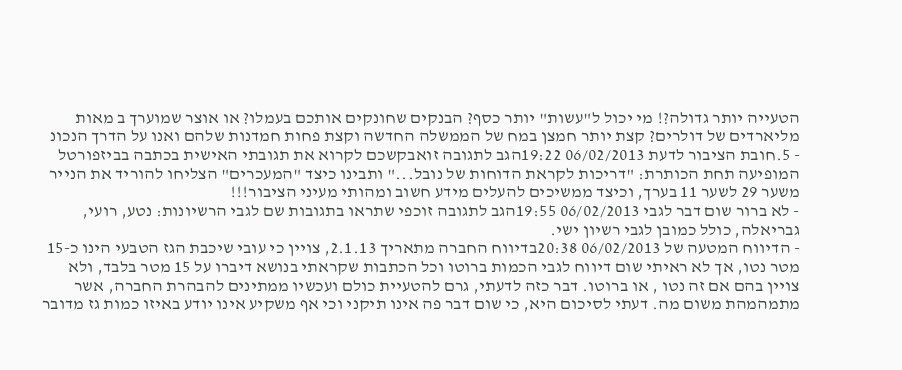הטעייה יותר גדולה?! מי יכול ל"עשות" יותר כסף? הבנקים שחונקים אותכם בעמלו? או אוצר שמוערך ב מאות מליארדים של דולרים? קצת יותר חמצן במח של הממשלה החדשה וקצת פחות חמדנות שלהם ואנו על הדרך הנכונ
- 5.חובת הציבור לדעת 06/02/2013 19:22הגב לתגובה זואבקשכם לקרוא את תגובתי האישית בכתבה בביזפורטל המופיעה תחת הכותרת: "דריכות לקראת הדוחות של נובל..." ותבינו כיצד "המעכרים" הצליחו להוריד את הנייר משער 29 לשער 11 בערך, וכיצד ממשיכים להעלים מידע חשוב ומהותי מעיני הציבור!!!
- לא ברור שום דבר לגבי 06/02/2013 19:55הגב לתגובה זוכפי שתראו בתגובות שם לגבי הרשיונות: נטע, רועי, גבריאלה, כולל כמובן לגבי רשיון ישי.
- הדיווח המטעה של 06/02/2013 20:38בדיווח החברה מתאריך 2.1.13, צויין כי עובי שיכבת הגז הטבעי הינו כ-15 מטר נטו, אך לא ראיתי שום דיווח לגבי הכמות ברוטו וכל הכתבות שקראתי בנושא דיברו על 15 מטר בלבד, ולא צויין בהם אם זה נטו , או ברוטו. דבר כזה לדעתי, גרם להטעיית כולם ועכשיו ממתינים להבהרת החברה, אשר מתמהמהת משום מה. דעתי לסיכום היא, כי שום דבר פה אינו תיקני וכי אף משקיע אינו יודע באיזו כמות גז מדובר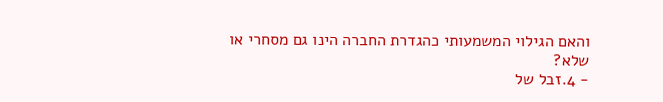והאם הגילוי המשמעותי כהגדרת החברה הינו גם מסחרי או שלא?
- 4.זבל של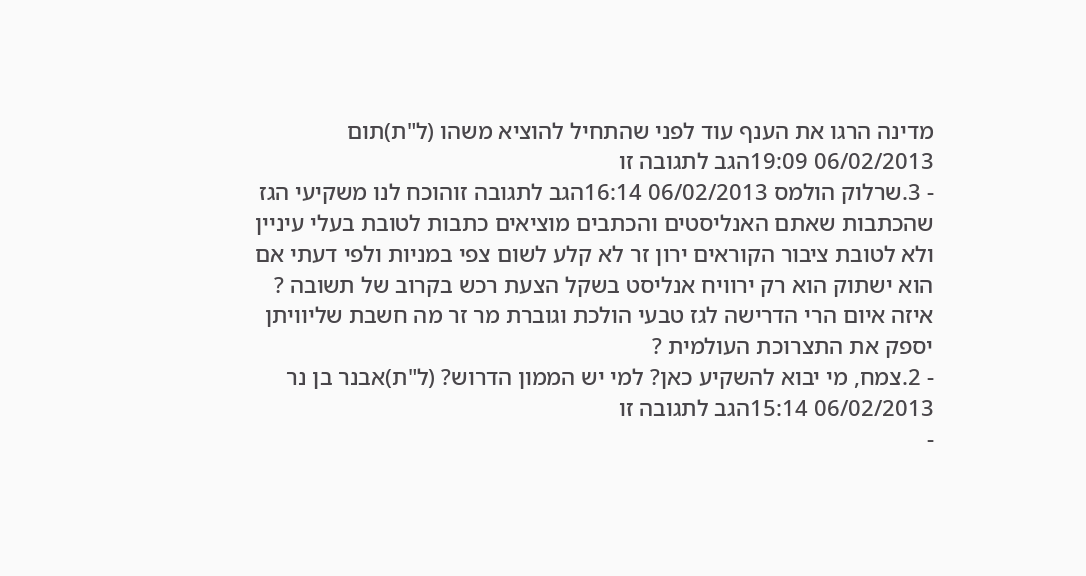מדינה הרגו את הענף עוד לפני שהתחיל להוציא משהו (ל"ת)תום 06/02/2013 19:09הגב לתגובה זו
- 3.שרלוק הולמס 06/02/2013 16:14הגב לתגובה זוהוכח לנו משקיעי הגז שהכתבות שאתם האנליסטים והכתבים מוציאים כתבות לטובת בעלי עיניין ולא לטובת ציבור הקוראים ירון זר לא קלע לשום צפי במניות ולפי דעתי אם הוא ישתוק הוא רק ירוויח אנליסט בשקל הצעת רכש בקרוב של תשובה ? איזה איום הרי הדרישה לגז טבעי הולכת וגוברת מר זר מה חשבת שליוויתן יספק את התצרוכת העולמית ?
- 2.צמח, מי יבוא להשקיע כאן? למי יש הממון הדרוש? (ל"ת)אבנר בן נר 06/02/2013 15:14הגב לתגובה זו
-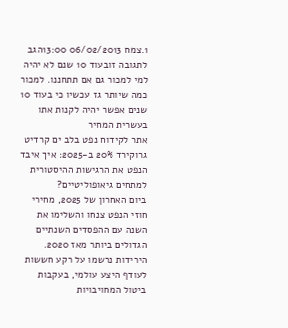1.צמח 06/02/2013 13:00הגב לתגובה זובעוד 10 שנם לא יהיה למי למכור גם אם תתחננו. למכור כמה שיותר גז עכשיו כי בעוד 10 שנים אפשר יהיה לקנות אתו בעשרית המחיר
אתר לקידוח נפט בלב ים קרדיט גרוקירד 20% ב-2025: איך איבד הנפט את הרגישות ההיסטורית למתחים גיאופוליטיים?
ביום האחרון של 2025, מחירי חוזי הנפט צנחו והשלימו את השנה עם ההפסדים השנתיים הגדולים ביותר מאז 2020. הירידות נרשמו על רקע חששות לעודף היצע עולמי, בעקבות ביטול המחויבויות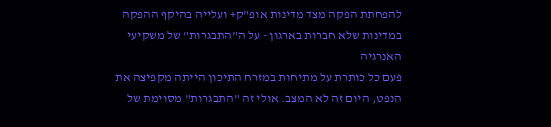להפחתת הפקה מצד מדינות אופ"ק+ ועלייה בהיקף ההפקה במדינות שלא חברות בארגון - על ה"התבגרות" של משקיעי האנרגיה
פעם כל כותרת על מתיחות במזרח התיכון הייתה מקפיצה את הנפט, היום זה לא המצב. אולי זה "התבגרות" מסוימת של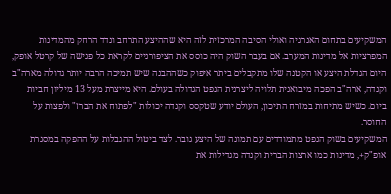המשקיעים בתחום האנרגיה ואולי הסיבה המרכזית לזה היא שההיצע התרחב ונדד הרחק מהמדינות המפרציות אל מדינות המערב. אם בעבר השוק היה כוסס את הציפורניים לקראת כל פגישה של קרטל אופק, היום הגדלת היצע או הקטנה שלו מתקבלים ביתר איפוק כשההבנה שיש תמיכה הרבה יותר גדולה מארה"ב וקנדה, ארה"ב הפכה מיבואנית תלויה ליצרנית הנפט הגדולה בעולם. היא מייצרת מעל 13 מיליון חביות ביום. כשיש מתיחות במזרח התיכון, העולם יודע שטקסס וקנדה יכולות "לפתוח את הברז" ולפצות על החוסר.
המשקיעים בשוק הנפט מתמודדים עם תמונה של היצע גובר. לצד ביטול ההגבלות על ההפקה במסגרת אופ"ק+, מדינות כמו ארצות הברית וקנדה מגדילות את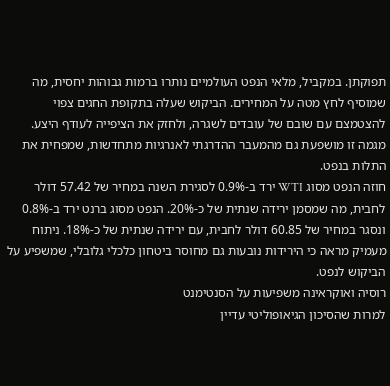תפוקתן. במקביל, מלאי הנפט העולמיים נותרו ברמות גבוהות יחסית, מה שמוסיף לחץ מטה על המחירים. הביקוש שעלה בתקופת החגים צפוי להצטמצם עם שובם של עובדים לשגרה, ולחזק את הציפייה לעודף היצע. מגמה זו מושפעת גם מהמעבר ההדרגתי לאנרגיות מתחדשות, שמפחית את התלות בנפט.
חוזה הנפט מסוג WTI ירד ב-0.9% לסגירת השנה במחיר של 57.42 דולר לחבית, מה שמסמן ירידה שנתית של כ-20%. הנפט מסוג ברנט ירד ב-0.8% ונסגר במחיר של 60.85 דולר לחבית, עם ירידה שנתית של כ-18%. ניתוח מעמיק מראה כי הירידות נובעות גם מחוסר ביטחון כלכלי גלובלי, שמשפיע על הביקוש לנפט.
רוסיה ואוקראינה משפיעות על הסנטימנט
למרות שהסיכון הגיאופוליטי עדיין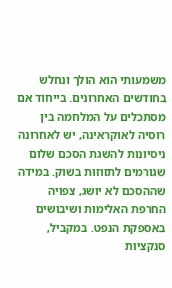משמעותי הוא הולך ונחלש בחודשים האחרונים. בייחוד אם מסתכלים על המלחמה בין רוסיה לאוקראינה, יש לאחרונה ניסיונות להשגת הסכם שלום שגורמים לתזוזות בשוק. במידה שההסכם לא יושג, צפויה החרפת האלימות ושיבושים באספקת הנפט. במקביל, סנקציות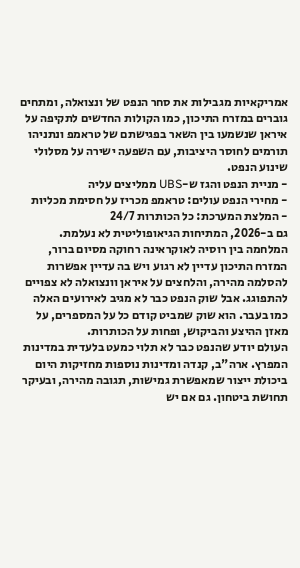אמריקאיות מגבילות את סחר הנפט של ונצואלה, ומתחים גוברים במזרח התיכון, כמו הקולות החדשים לתקיפה על איראן שנשמעו בין השאר בפגישתם של טראמפ ונתניהו תורמים לחוסר היציבות, עם השפעה ישירה על מסלולי שינוע הנפט.
- מניית הנפט והגז ש-UBS ממליצים עליה
- מחירי הנפט עולים: טראמפ מכריז על חסימת מכליות
- המלצת המערכת: כל הכותרות 24/7
גם ב-2026, המתיחות הגיאופוליטית לא נעלמת. המלחמה בין רוסיה לאוקראינה רחוקה מסיום ברור, המזרח התיכון עדיין לא רגוע ויש בה עדיין אפשרות להסלמה מהירה, והלחצים על איראן וונצואלה לא צפויים להתפוגג. אבל שוק הנפט כבר לא מגיב לאירועים האלה כמו בעבר. הוא שוק שמביט קודם כל על המספרים, על מאזן ההיצע והביקוש, ופחות על הכותרות.
העולם יודע שהנפט כבר לא תלוי כמעט בלעדית במדינות המפרץ. ארה"ב, קנדה ומדינות נוספות מחזיקות היום ביכולת ייצור שמאפשרת גמישות, תגובה מהירה, ובעיקר תחושת ביטחון. גם אם יש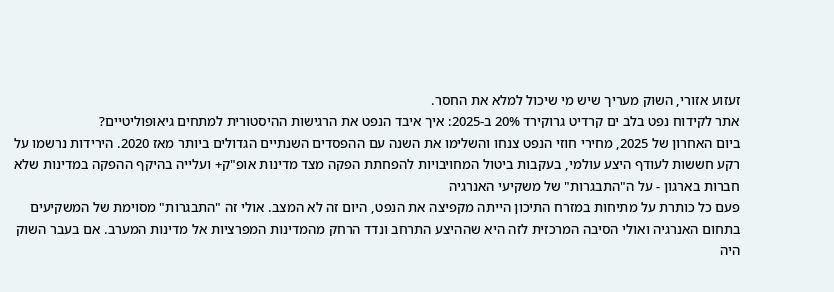זעזוע אזורי, השוק מעריך שיש מי שיכול למלא את החסר.
אתר לקידוח נפט בלב ים קרדיט גרוקירד 20% ב-2025: איך איבד הנפט את הרגישות ההיסטורית למתחים גיאופוליטיים?
ביום האחרון של 2025, מחירי חוזי הנפט צנחו והשלימו את השנה עם ההפסדים השנתיים הגדולים ביותר מאז 2020. הירידות נרשמו על רקע חששות לעודף היצע עולמי, בעקבות ביטול המחויבויות להפחתת הפקה מצד מדינות אופ"ק+ ועלייה בהיקף ההפקה במדינות שלא חברות בארגון - על ה"התבגרות" של משקיעי האנרגיה
פעם כל כותרת על מתיחות במזרח התיכון הייתה מקפיצה את הנפט, היום זה לא המצב. אולי זה "התבגרות" מסוימת של המשקיעים בתחום האנרגיה ואולי הסיבה המרכזית לזה היא שההיצע התרחב ונדד הרחק מהמדינות המפרציות אל מדינות המערב. אם בעבר השוק היה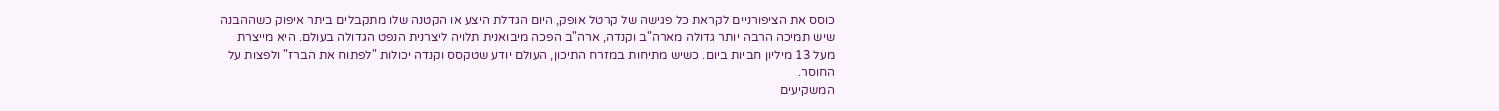כוסס את הציפורניים לקראת כל פגישה של קרטל אופק, היום הגדלת היצע או הקטנה שלו מתקבלים ביתר איפוק כשההבנה שיש תמיכה הרבה יותר גדולה מארה"ב וקנדה, ארה"ב הפכה מיבואנית תלויה ליצרנית הנפט הגדולה בעולם. היא מייצרת מעל 13 מיליון חביות ביום. כשיש מתיחות במזרח התיכון, העולם יודע שטקסס וקנדה יכולות "לפתוח את הברז" ולפצות על החוסר.
המשקיעים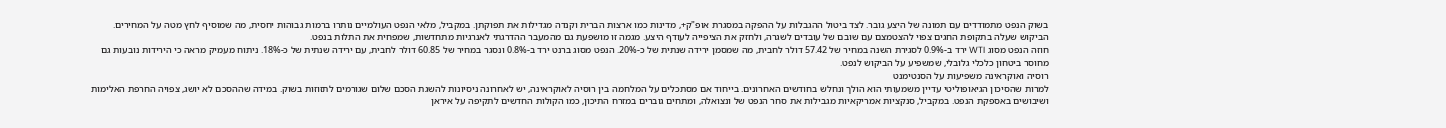בשוק הנפט מתמודדים עם תמונה של היצע גובר. לצד ביטול ההגבלות על ההפקה במסגרת אופ"ק+, מדינות כמו ארצות הברית וקנדה מגדילות את תפוקתן. במקביל, מלאי הנפט העולמיים נותרו ברמות גבוהות יחסית, מה שמוסיף לחץ מטה על המחירים. הביקוש שעלה בתקופת החגים צפוי להצטמצם עם שובם של עובדים לשגרה, ולחזק את הציפייה לעודף היצע. מגמה זו מושפעת גם מהמעבר ההדרגתי לאנרגיות מתחדשות, שמפחית את התלות בנפט.
חוזה הנפט מסוג WTI ירד ב-0.9% לסגירת השנה במחיר של 57.42 דולר לחבית, מה שמסמן ירידה שנתית של כ-20%. הנפט מסוג ברנט ירד ב-0.8% ונסגר במחיר של 60.85 דולר לחבית, עם ירידה שנתית של כ-18%. ניתוח מעמיק מראה כי הירידות נובעות גם מחוסר ביטחון כלכלי גלובלי, שמשפיע על הביקוש לנפט.
רוסיה ואוקראינה משפיעות על הסנטימנט
למרות שהסיכון הגיאופוליטי עדיין משמעותי הוא הולך ונחלש בחודשים האחרונים. בייחוד אם מסתכלים על המלחמה בין רוסיה לאוקראינה, יש לאחרונה ניסיונות להשגת הסכם שלום שגורמים לתזוזות בשוק. במידה שההסכם לא יושג, צפויה החרפת האלימות ושיבושים באספקת הנפט. במקביל, סנקציות אמריקאיות מגבילות את סחר הנפט של ונצואלה, ומתחים גוברים במזרח התיכון, כמו הקולות החדשים לתקיפה על איראן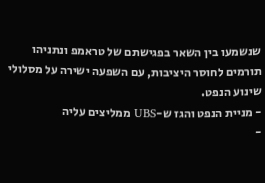שנשמעו בין השאר בפגישתם של טראמפ ונתניהו תורמים לחוסר היציבות, עם השפעה ישירה על מסלולי שינוע הנפט.
- מניית הנפט והגז ש-UBS ממליצים עליה
-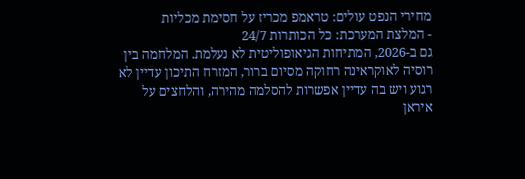מחירי הנפט עולים: טראמפ מכריז על חסימת מכליות
- המלצת המערכת: כל הכותרות 24/7
גם ב-2026, המתיחות הגיאופוליטית לא נעלמת. המלחמה בין רוסיה לאוקראינה רחוקה מסיום ברור, המזרח התיכון עדיין לא רגוע ויש בה עדיין אפשרות להסלמה מהירה, והלחצים על איראן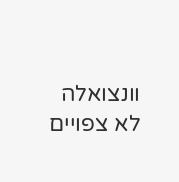וונצואלה לא צפויים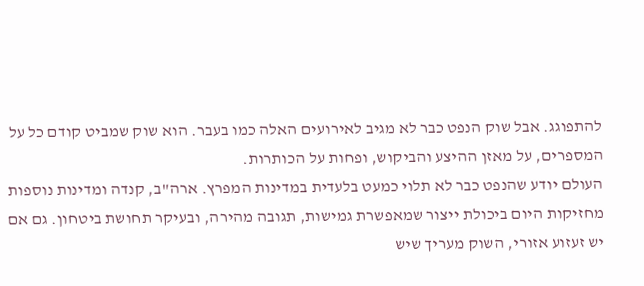להתפוגג. אבל שוק הנפט כבר לא מגיב לאירועים האלה כמו בעבר. הוא שוק שמביט קודם כל על המספרים, על מאזן ההיצע והביקוש, ופחות על הכותרות.
העולם יודע שהנפט כבר לא תלוי כמעט בלעדית במדינות המפרץ. ארה"ב, קנדה ומדינות נוספות מחזיקות היום ביכולת ייצור שמאפשרת גמישות, תגובה מהירה, ובעיקר תחושת ביטחון. גם אם יש זעזוע אזורי, השוק מעריך שיש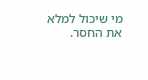מי שיכול למלא את החסר.